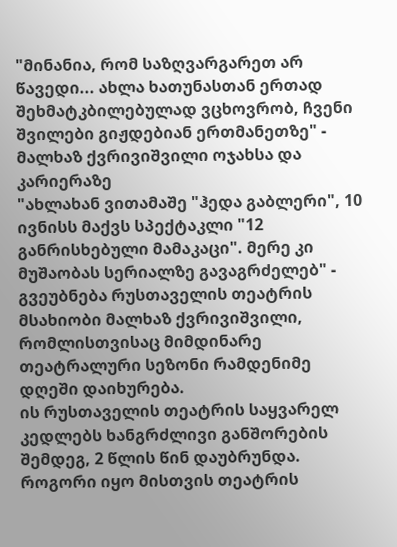"მინანია, რომ საზღვარგარეთ არ წავედი... ახლა ხათუნასთან ერთად შეხმატკბილებულად ვცხოვრობ, ჩვენი შვილები გიჟდებიან ერთმანეთზე" - მალხაზ ქვრივიშვილი ოჯახსა და კარიერაზე
"ახლახან ვითამაშე "ჰედა გაბლერი", 10 ივნისს მაქვს სპექტაკლი "12 განრისხებული მამაკაცი". მერე კი მუშაობას სერიალზე გავაგრძელებ" - გვეუბნება რუსთაველის თეატრის მსახიობი მალხაზ ქვრივიშვილი, რომლისთვისაც მიმდინარე თეატრალური სეზონი რამდენიმე დღეში დაიხურება.
ის რუსთაველის თეატრის საყვარელ კედლებს ხანგრძლივი განშორების შემდეგ, 2 წლის წინ დაუბრუნდა. როგორი იყო მისთვის თეატრის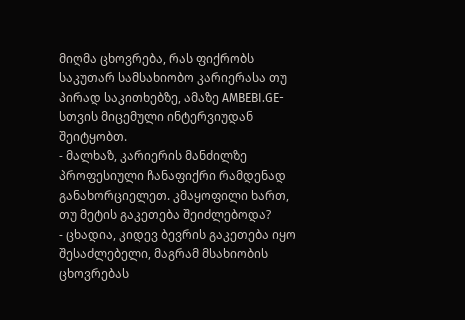მიღმა ცხოვრება, რას ფიქრობს საკუთარ სამსახიობო კარიერასა თუ პირად საკითხებზე, ამაზე AMBEBI.GE-სთვის მიცემული ინტერვიუდან შეიტყობთ.
- მალხაზ, კარიერის მანძილზე პროფესიული ჩანაფიქრი რამდენად განახორციელეთ. კმაყოფილი ხართ, თუ მეტის გაკეთება შეიძლებოდა?
- ცხადია, კიდევ ბევრის გაკეთება იყო შესაძლებელი, მაგრამ მსახიობის ცხოვრებას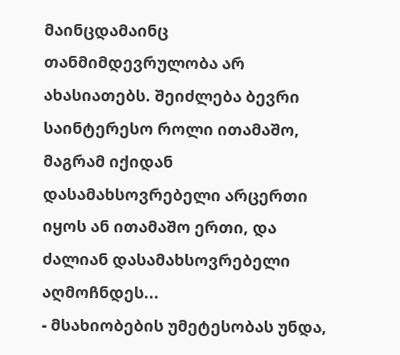მაინცდამაინც თანმიმდევრულობა არ ახასიათებს. შეიძლება ბევრი საინტერესო როლი ითამაშო, მაგრამ იქიდან დასამახსოვრებელი არცერთი იყოს ან ითამაშო ერთი, და ძალიან დასამახსოვრებელი აღმოჩნდეს...
- მსახიობების უმეტესობას უნდა,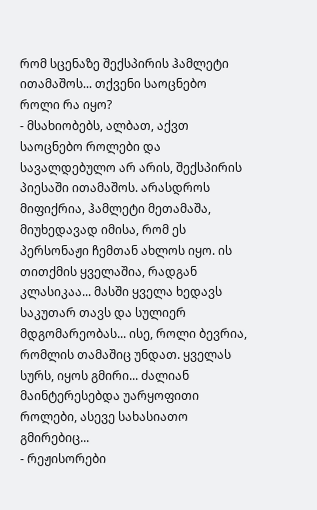რომ სცენაზე შექსპირის ჰამლეტი ითამაშოს... თქვენი საოცნებო როლი რა იყო?
- მსახიობებს, ალბათ, აქვთ საოცნებო როლები და სავალდებულო არ არის, შექსპირის პიესაში ითამაშოს. არასდროს მიფიქრია, ჰამლეტი მეთამაშა, მიუხედავად იმისა, რომ ეს პერსონაჟი ჩემთან ახლოს იყო. ის თითქმის ყველაშია, რადგან კლასიკაა... მასში ყველა ხედავს საკუთარ თავს და სულიერ მდგომარეობას... ისე, როლი ბევრია, რომლის თამაშიც უნდათ. ყველას სურს, იყოს გმირი... ძალიან მაინტერესებდა უარყოფითი როლები, ასევე სახასიათო გმირებიც...
- რეჟისორები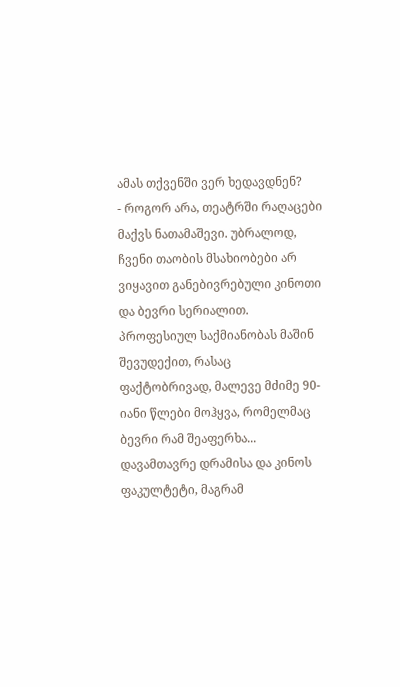ამას თქვენში ვერ ხედავდნენ?
- როგორ არა, თეატრში რაღაცები მაქვს ნათამაშევი. უბრალოდ, ჩვენი თაობის მსახიობები არ ვიყავით განებივრებული კინოთი და ბევრი სერიალით. პროფესიულ საქმიანობას მაშინ შევუდექით, რასაც ფაქტობრივად, მალევე მძიმე 90-იანი წლები მოჰყვა, რომელმაც ბევრი რამ შეაფერხა... დავამთავრე დრამისა და კინოს ფაკულტეტი, მაგრამ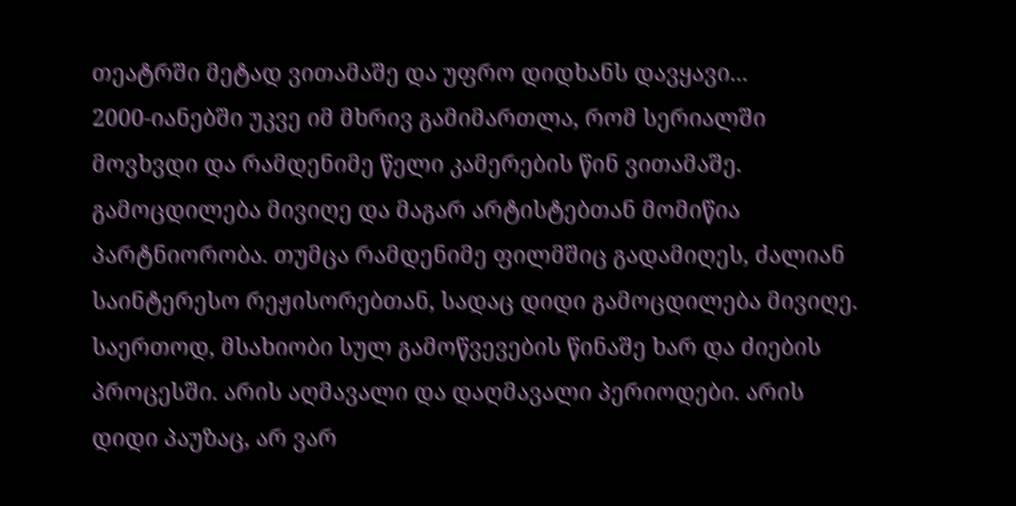თეატრში მეტად ვითამაშე და უფრო დიდხანს დავყავი...
2000-იანებში უკვე იმ მხრივ გამიმართლა, რომ სერიალში მოვხვდი და რამდენიმე წელი კამერების წინ ვითამაშე. გამოცდილება მივიღე და მაგარ არტისტებთან მომიწია პარტნიორობა. თუმცა რამდენიმე ფილმშიც გადამიღეს, ძალიან საინტერესო რეჟისორებთან, სადაც დიდი გამოცდილება მივიღე. საერთოდ, მსახიობი სულ გამოწვევების წინაშე ხარ და ძიების პროცესში. არის აღმავალი და დაღმავალი პერიოდები. არის დიდი პაუზაც, არ ვარ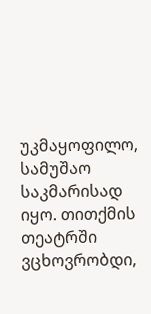უკმაყოფილო, სამუშაო საკმარისად იყო. თითქმის თეატრში ვცხოვრობდი,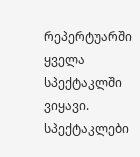რეპერტუარში ყველა სპექტაკლში ვიყავი. სპექტაკლები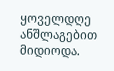ყოველდღე ანშლაგებით მიდიოდა.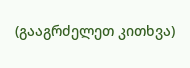(გააგრძელეთ კითხვა)